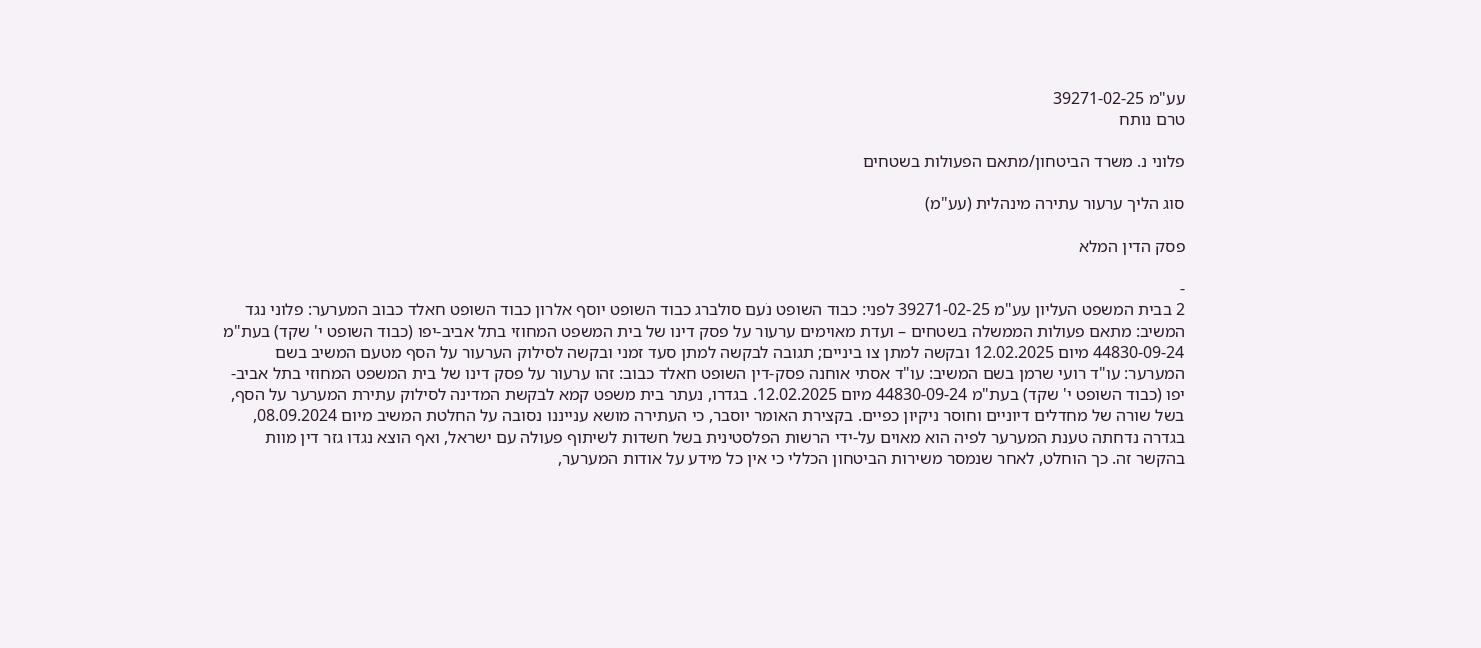עע"מ 39271-02-25
טרם נותח

פלוני נ. משרד הביטחון/מתאם הפעולות בשטחים

סוג הליך ערעור עתירה מינהלית (עע"מ)

פסק הדין המלא

-
2 בבית המשפט העליון עע"מ 39271-02-25 לפני: כבוד השופט נֹעם סולברג כבוד השופט יוסף אלרון כבוד השופט חאלד כבוב המערער: פלוני נגד המשיב: מתאם פעולות הממשלה בשטחים – ועדת מאוימים ערעור על פסק דינו של בית המשפט המחוזי בתל אביב-יפו (כבוד השופט י' שקד) בעת"מ 44830-09-24 מיום 12.02.2025 ובקשה למתן צו ביניים; תגובה לבקשה למתן סעד זמני ובקשה לסילוק הערעור על הסף מטעם המשיב בשם המערער: עו"ד רועי שרמן בשם המשיב: עו"ד אסתי אוחנה פסק-דין השופט חאלד כבוב: זהו ערעור על פסק דינו של בית המשפט המחוזי בתל אביב-יפו (כבוד השופט י' שקד) בעת"מ 44830-09-24 מיום 12.02.2025. בגדרו, נעתר בית משפט קמא לבקשת המדינה לסילוק עתירת המערער על הסף, בשל שורה של מחדלים דיוניים וחוסר ניקיון כפיים. בקצירת האומר יוסבר, כי העתירה מושא ענייננו נסובה על החלטת המשיב מיום 08.09.2024, בגדרה נדחתה טענת המערער לפיה הוא מאוים על-ידי הרשות הפלסטינית בשל חשדות לשיתוף פעולה עם ישראל, ואף הוצא נגדו גזר דין מוות בהקשר זה. כך הוחלט, לאחר שנמסר משירות הביטחון הכללי כי אין כל מידע על אודות המערער,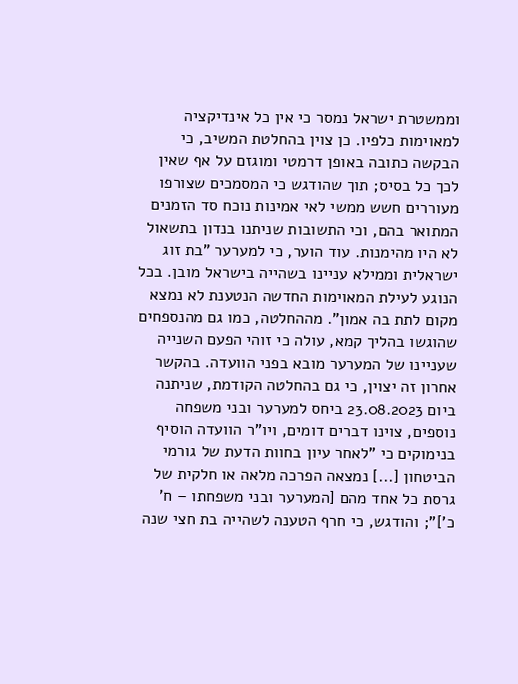וממשטרת ישראל נמסר כי אין כל אינדיקציה למאוימות כלפיו. כן צוין בהחלטת המשיב, כי הבקשה כתובה באופן דרמטי ומוגזם על אף שאין לכך כל בסיס; תוך שהודגש כי המסמכים שצורפו מעוררים חשש ממשי לאי אמינות נוכח סד הזמנים המתואר בהם, וכי התשובות שניתנו בנדון בתשאול לא היו מהימנות. עוד הוער, כי למערער "בת זוג ישראלית וממילא עניינו בשהייה בישראל מובן. בכל הנוגע לעילת המאוימות החדשה הנטענת לא נמצא מקום לתת בה אמון". מההחלטה, כמו גם מהנספחים שהוגשו בהליך קמא, עולה כי זוהי הפעם השנייה שעניינו של המערער מובא בפני הוועדה. בהקשר אחרון זה יצוין, כי גם בהחלטה הקודמת, שניתנה ביום 23.08.2023 ביחס למערער ובני משפחה נוספים, צוינו דברים דומים, ויו"ר הוועדה הוסיף בנימוקים כי "לאחר עיון בחוות הדעת של גורמי הביטחון [...] נמצאה הפרכה מלאה או חלקית של גרסת כל אחד מהם [המערער ובני משפחתו – ח' כ']"; והודגש, כי חרף הטענה לשהייה בת חצי שנה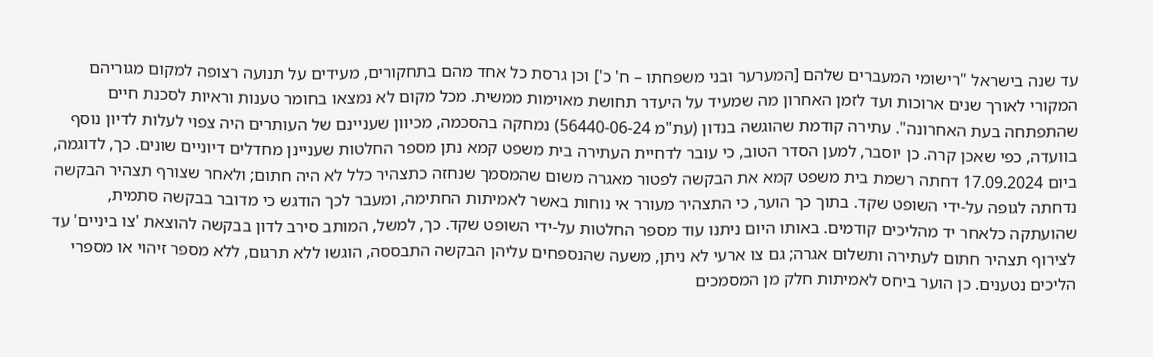עד שנה בישראל "רישומי המעברים שלהם [המערער ובני משפחתו – ח' כ'] וכן גרסת כל אחד מהם בתחקורים, מעידים על תנועה רצופה למקום מגוריהם המקורי לאורך שנים ארוכות ועד לזמן האחרון מה שמעיד על היעדר תחושת מאוימות ממשית. מכל מקום לא נמצאו בחומר טענות וראיות לסכנת חיים שהתפתחה בעת האחרונה". עתירה קודמת שהוגשה בנדון (עת"מ 56440-06-24) נמחקה בהסכמה, מכיוון שעניינם של העותרים היה צפוי לעלות לדיון נוסף בוועדה, כפי שאכן קרה. כן יוסבר, למען הסדר הטוב, כי עובר לדחיית העתירה בית משפט קמא נתן מספר החלטות שעניינן מחדלים דיוניים שונים. כך, לדוגמה, ביום 17.09.2024 דחתה רשמת בית משפט קמא את הבקשה לפטור מאגרה משום שהמסמך שנחזה כתצהיר כלל לא היה חתום; ולאחר שצורף תצהיר הבקשה נדחתה לגופה על-ידי השופט שקד. בתוך כך הוער, כי התצהיר מעורר אי נוחות באשר לאמיתות החתימה, ומעבר לכך הודגש כי מדובר בבקשה סתמית, שהועתקה כלאחר יד מהליכים קודמים. באותו היום ניתנו עוד מספר החלטות על-ידי השופט שקד. כך, למשל, המותב סירב לדון בבקשה להוצאת 'צו ביניים' עד לצירוף תצהיר חתום לעתירה ותשלום אגרה; גם צו ארעי לא ניתן, משעה שהנספחים עליהן הבקשה התבססה, הוגשו ללא תרגום, ללא מספר זיהוי או מספרי הליכים נטענים. כן הוער ביחס לאמיתות חלק מן המסמכים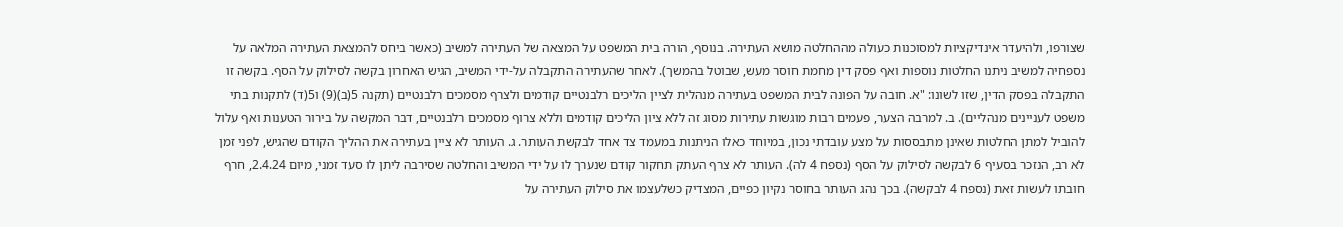שצורפו, ולהיעדר אינדיקציות למסוכנות כעולה מההחלטה מושא העתירה. בנוסף, הורה בית המשפט על המצאה של העתירה למשיב (כאשר ביחס להמצאת העתירה המלאה על נספחיה למשיב ניתנו החלטות נוספות ואף פסק דין מחמת חוסר מעש, שבוטל בהמשך). לאחר שהעתירה התקבלה על-ידי המשיב, הגיש האחרון בקשה לסילוק על הסף. בקשה זו התקבלה בפסק הדין, שזו לשונו: "א. חובה על הפונה לבית המשפט בעתירה מנהלית לציין הליכים רלבנטיים קודמים ולצרף מסמכים רלבנטיים (תקנה 5(ב)(9) ו5(ד) לתקנות בתי משפט לעניינים מנהליים). ב. למרבה הצער, פעמים רבות מוגשות עתירות מסוג זה ללא ציון הליכים קודמים וללא צרוף מסמכים רלבנטיים, דבר המקשה על בירור הטענות ואף עלול להוביל למתן החלטות שאינן מתבססות על מצע עובדתי נכון, במיוחד כאלו הניתנות במעמד צד אחד לבקשת העותר. ג. העותר לא ציין בעתירה את ההליך הקודם שהגיש, לפני זמן לא רב, הנזכר בסעיף 6 לבקשה לסילוק על הסף (נספח 4 לה). העותר לא צרף העתק תחקור קודם שנערך לו על ידי המשיב והחלטה שסירבה ליתן לו סעד זמני, מיום 2.4.24, חרף חובתו לעשות זאת (נספח 4 לבקשה). בכך נהג העותר בחוסר נקיון כפיים, המצדיק כשלעצמו את סילוק העתירה על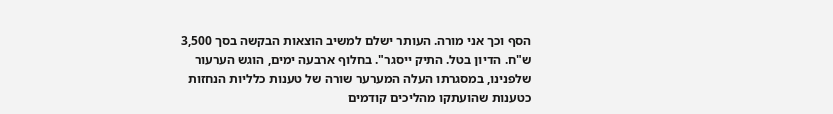הסף וכך אני מורה. העותר ישלם למשיב הוצאות הבקשה בסך 3,500 ש"ח. הדיון בטל. התיק ייסגר". בחלוף ארבעה ימים, הוגש הערעור שלפנינו, במסגרתו העלה המערער שורה של טענות כלליות הנחזות כטענות שהועתקו מהליכים קודמים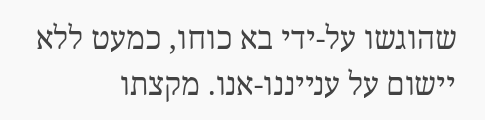שהוגשו על-ידי בא כוחו, כמעט ללא יישום על ענייננו-אנו. מקצתו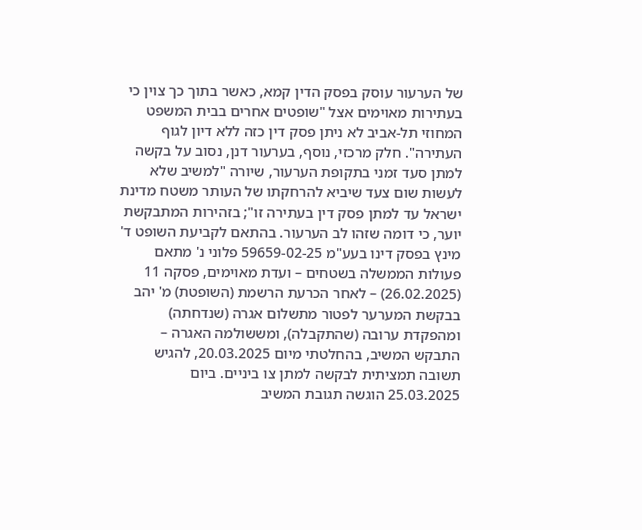של הערעור עוסק בפסק הדין קמא, כאשר בתוך כך צוין כי בעתירות מאוימים אצל "שופטים אחרים בבית המשפט המחוזי תל-אביב לא ניתן פסק דין כזה ללא דיון לגוף העתירה". חלק מרכזי, נוסף, בערעור דנן, נסוב על בקשה למתן סעד זמני בתקופת הערעור, שיורה "למשיב שלא לעשות שום צעד שיביא להרחקתו של העותר משטח מדינת ישראל עד למתן פסק דין בעתירה זו"; בזהירות המתבקשת יוער, כי דומה שזהו לב הערעור. בהתאם לקביעת השופט ד' מינץ בפסק דינו בעע"מ 59659-02-25 פלוני נ' מתאם פעולות הממשלה בשטחים – ועדת מאוימים, פסקה 11 (26.02.2025) – לאחר הכרעת הרשמת (השופטת) מ' יהב בבקשת המערער לפטור מתשלום אגרה (שנדחתה) ומהפקדת ערובה (שהתקבלה), ומששולמה האגרה – התבקש המשיב, בהחלטתי מיום 20.03.2025, להגיש תשובה תמציתית לבקשה למתן צו ביניים. ביום 25.03.2025 הוגשה תגובת המשיב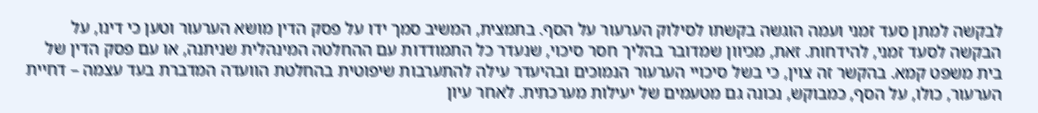לבקשה למתן סעד זמני ועמה הוגשה בקשתו לסילוק הערעור על הסף. בתמצית, המשיב סמך ידו על פסק הדין מושא הערעור וטען כי דינו, על הבקשה לסעד זמני, להידחות. זאת, מכיוון שמדובר בהליך חסר סיכוי, שנעדר כל התמודדות עם ההחלטה המינהלית שניתנה, או עם פסק הדין של בית משפט קמא. בהקשר זה צוין, כי בשל סיכויי הערעור הנמוכים ובהיעדר עילה להתערבות שיפוטית בהחלטת הוועדה המדברת בעד עצמה – דחיית הערעור, כולו, על הסף, כמבוקש, נכונה גם מטעמים של יעילות מערכתית. לאחר עיון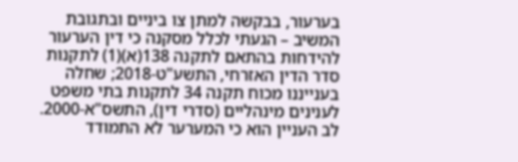בערעור, בבקשה למתן צו ביניים ובתגובת המשיב – הגעתי לכלל מסקנה כי דין הערעור להידחות בהתאם לתקנה 138(א)(1) לתקנות סדר הדין האזרחי, התשע"ט-2018; שחלה בענייננו מכוח תקנה 34 לתקנות בתי משפט לענינים מינהליים (סדרי דין), התשס"א-2000. לב העניין הוא כי המערער לא התמודד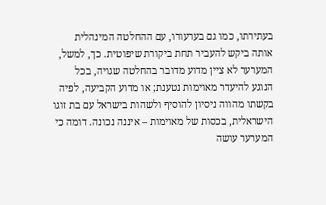בעתירתו, כמו גם בערעורו, עם ההחלטה המינהלית אותה ביקש להעביר תחת ביקורת שיפוטית. כך, למשל, המערער לא ציין מדוע מדובר בהחלטה שגויה, בכל הנוגע להיעדר מאוימות נטענת; או מדוע הקביעה, לפיה בקשתו מהווה ניסיון להוסיף ולשהות בישראל עם בת זוגו הישראלית, בכסות של מאוימות – איננה נכונה. דומה כי המערער עושה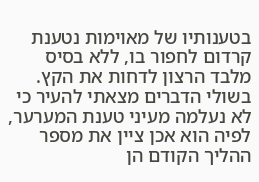בטענותיו של מאוימות נטענת קרדום לחפור בו, ללא בסיס מלבד הרצון לדחות את הקץ. בשולי הדברים מצאתי להעיר כי לא נעלמה מעיני טענת המערער, לפיה הוא אכן ציין את מספר ההליך הקודם הן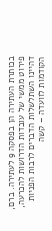בכותרת העתירה הן בפסקה 9 לעתירה. ברם, פירוט ממשי של עובדות הדרושות להכרעה, דהיינו השתלשלות הדברים לרבות הפניות הקודמות לוועדה – קשה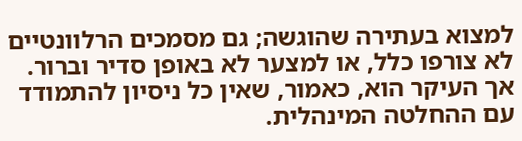למצוא בעתירה שהוגשה; גם מסמכים הרלוונטיים לא צורפו כלל, או למצער לא באופן סדיר וברור. אך העיקר הוא, כאמור, שאין כל ניסיון להתמודד עם ההחלטה המינהלית.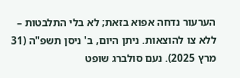הערעור נדחה אפוא בזאת; לא בלי התלבטות – ללא צו להוצאות. ניתן היום, ב' ניסן תשפ"ה (31 מרץ 2025). נעם סולברג שופט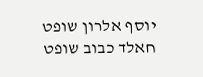יוסף אלרון שופט חאלד כבוב שופט